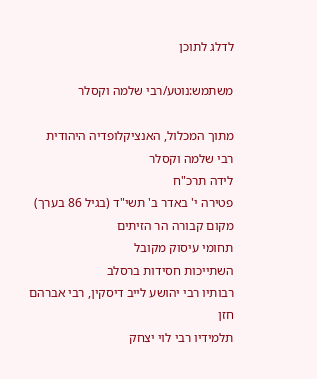לדלג לתוכן

משתמש:נוטע/רבי שלמה וקסלר

מתוך המכלול, האנציקלופדיה היהודית
רבי שלמה וקסלר
לידה תרכ"ח
פטירה י' באדר ב' תשי"ד (בגיל 86 בערך)
מקום קבורה הר הזיתים
תחומי עיסוק מקובל
השתייכות חסידות ברסלב
רבותיו רבי יהושע לייב דיסקין, רבי אברהם חזן
תלמידיו רבי לוי יצחק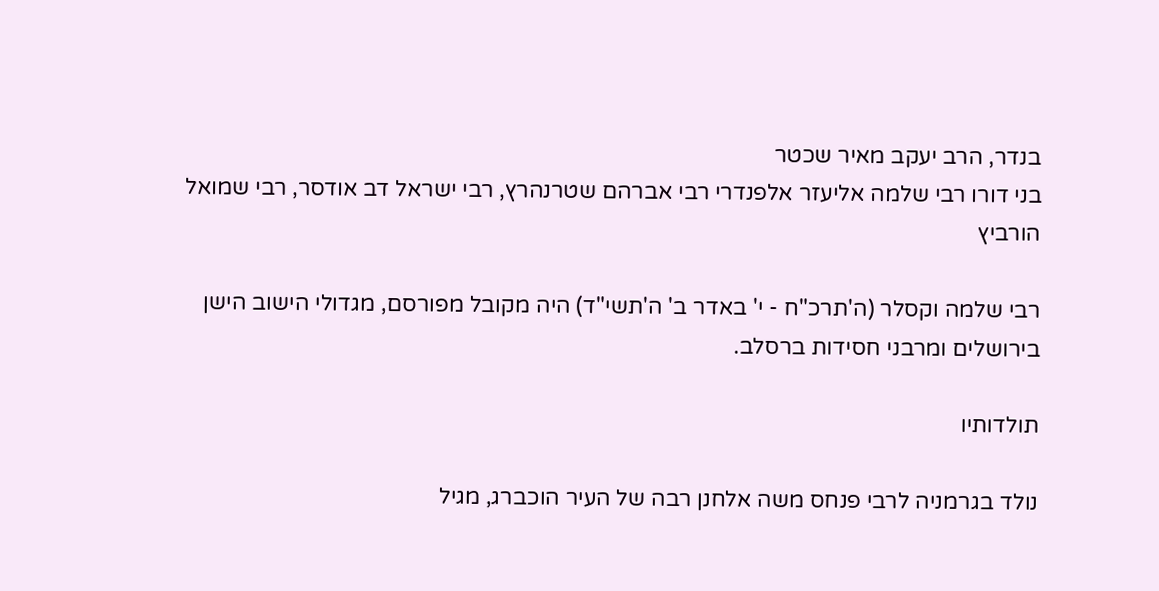בנדר, הרב יעקב מאיר שכטר
בני דורו רבי שלמה אליעזר אלפנדרי רבי אברהם שטרנהרץ, רבי ישראל דב אודסר, רבי שמואל הורביץ

רבי שלמה וקסלר (ה'תרכ"ח - י' באדר ב' ה'תשי"ד) היה מקובל מפורסם, מגדולי הישוב הישן בירושלים ומרבני חסידות ברסלב.

תולדותיו

נולד בגרמניה לרבי פנחס משה אלחנן רבה של העיר הוכברג, מגיל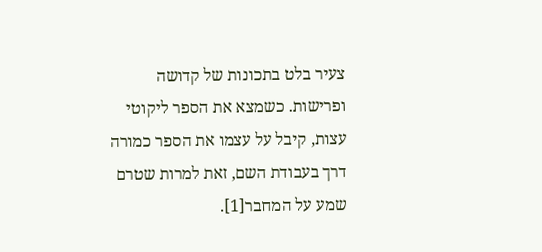צעיר בלט בתכונות של קדושה ופרישות. כשמצא את הספר ליקוטי עצות, קיבל על עצמו את הספר כמורה דרך בעבודת השם, זאת למרות שטרם שמע על המחבר[1].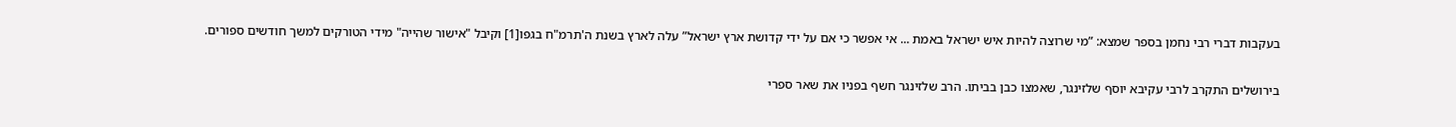בעקבות דברי רבי נחמן בספר שמצא: ”מי שרוצה להיות איש ישראל באמת ... אי אפשר כי אם על ידי קדושת ארץ ישראל” עלה לארץ בשנת ה'תרמ"ח בגפו[1] וקיבל "אישור שהייה" מידי הטורקים למשך חודשים ספורים.

בירושלים התקרב לרבי עקיבא יוסף שלזינגר, שאמצו כבן בביתו. הרב שלזינגר חשף בפניו את שאר ספרי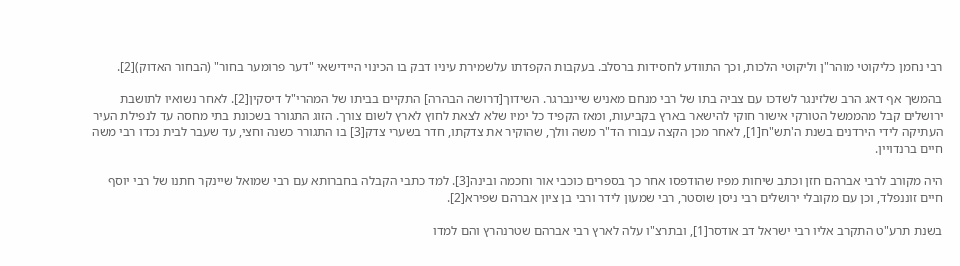רבי נחמן כליקוטי מוהר"ן וליקוטי הלכות, וכך התוודע לחסידות ברסלב. בעקבות הקפדתו עלשמירת עיניו דבק בו הכינוי היידישאי "דער פרומער בחור" (הבחור האדוק)[2].

בהמשך אף דאג הרב שלזינגר לשדכו עם צביה בתו של רבי מנחם מאניש שיינברגר. השידוך[דרושה הבהרה] התקיים בביתו של המהרי"ל דיסקין[2]. לאחר נשואיו לתושבת ירושלים קבל מהממשל הטורקי אישור חוקי להישאר בארץ בקביעות, ומאז הקפיד כל ימיו שלא לצאת לחוץ לארץ לשום צורך. הזוג התגורר בשכונת בתי מחסה עד לנפילת העיר העתיקה לידי הירדנים בשנת ה'תש"ח[1], לאחר מכן הקצה עבורו הד"ר משה וולך, שהוקיר את צדקתו, חדר בשערי צדק[3] בו התגורר כשנה וחצי, עד שעבר לבית נכדו רבי משה חיים ברנדויין.

היה מקורב לרבי אברהם חזן וכתב שיחות מפיו שהודפסו אחר כך בספרים כוכבי אור וחכמה ובינה[3]. למד כתבי הקבלה בחברותא עם רבי שמואל שיינקר חתנו של רבי יוסף חיים זוננפלד, וכן עם מקובלי ירושלים רבי ניסן שוסטר, רבי שמעון לידר ורבי בן ציון אברהם שפירא[2].

בשנת תרע"ט התקרב אליו רבי ישראל דב אודסר[1], ובתרצ"ו עלה לארץ רבי אברהם שטרנהרץ והם למדו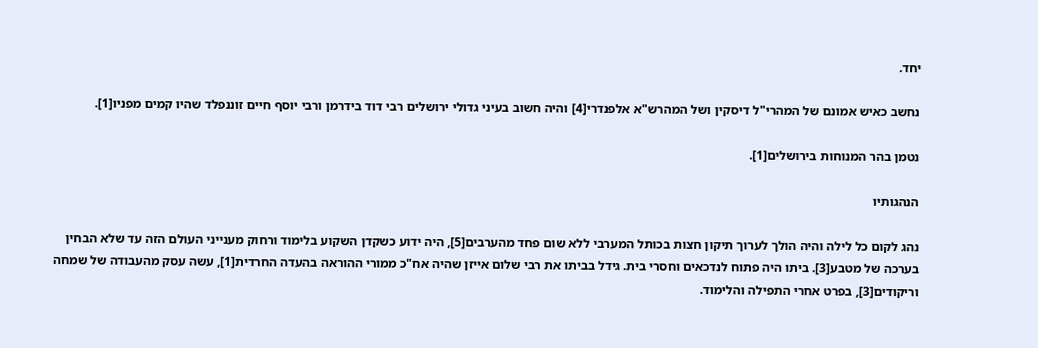יחד.

נחשב כאיש אמונם של המהרי"ל דיסקין ושל המהרש"א אלפנדרי[4] והיה חשוב בעיני גדולי ירושלים רבי דוד בידרמן ורבי יוסף חיים זוננפלד שהיו קמים מפניו[1].

נטמן בהר המנוחות בירושלים[1].

הנהגותיו

נהג לקום כל לילה והיה הולך לערוך תיקון חצות בכותל המערבי ללא שום פחד מהערבים[5], היה ידוע כשקדן השקוע בלימוד ורחוק מענייני העולם הזה עד שלא הבחין בערכה של מטבע[3]. ביתו היה פתוח לנדכאים וחסרי בית. גידל בביתו את רבי שלום אייזן שהיה אח"כ ממורי ההוראה בהעדה החרדית[1], עשה עסק מהעבודה של שמחה וריקודים[3], בפרט אחרי התפילה והלימוד.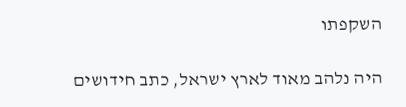השקפתו

היה נלהב מאוד לארץ ישראל, כתב חידושים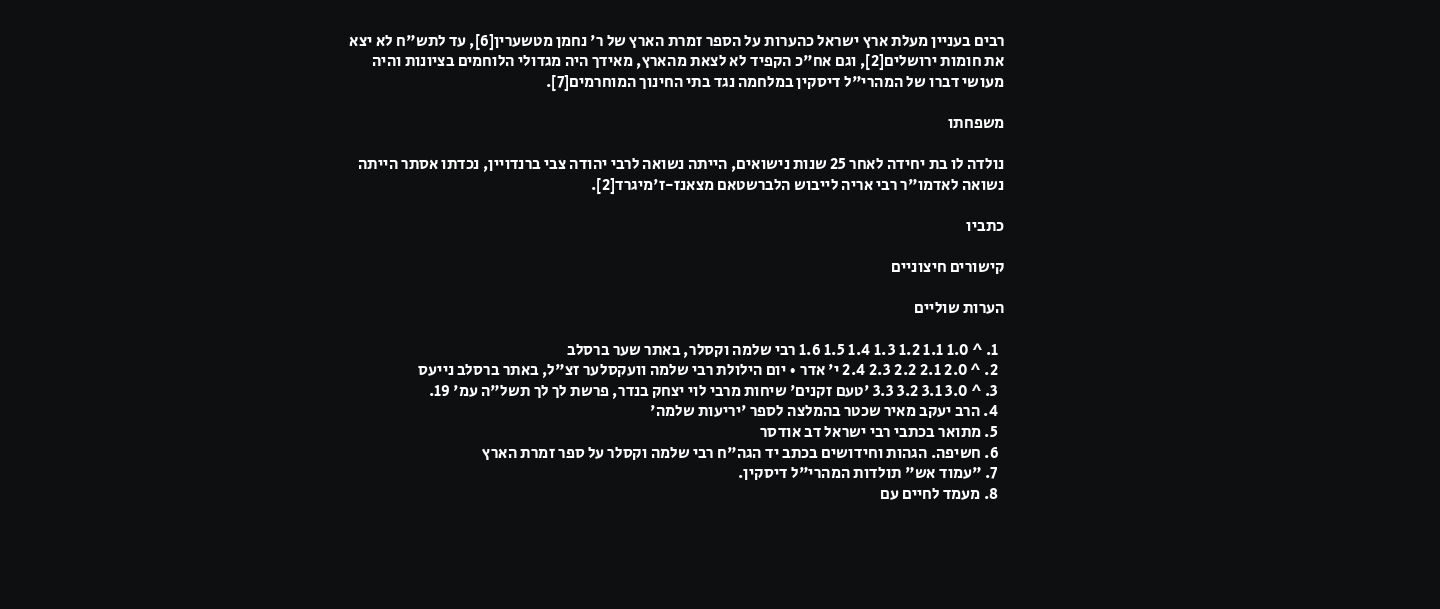רבים בעניין מעלת ארץ ישראל כהערות על הספר זמרת הארץ של ר' נחמן מטשערין[6], עד לתש"ח לא יצא את חומות ירושלים[2], וגם אח"כ הקפיד לא לצאת מהארץ, מאידך היה מגדולי הלוחמים בציונות והיה מעושי דברו של המהרי"ל דיסקין במלחמה נגד בתי החינוך המוחרמים[7].

משפחתו

נולדה לו בת יחידה לאחר 25 שנות נישואים, הייתה נשואה לרבי יהודה צבי ברנדויין, נכדתו אסתר הייתה נשואה לאדמו"ר רבי אריה לייבוש הלברשטאם מצאנז-ז'מיגרד[2].

כתביו

קישורים חיצוניים

הערות שוליים

  1. ^ 1.0 1.1 1.2 1.3 1.4 1.5 1.6 רבי שלמה וקסלר, באתר שער ברסלב
  2. ^ 2.0 2.1 2.2 2.3 2.4 י' אדר • יום הילולת רבי שלמה וועקסלער זצ"ל, באתר ברסלב נייעס
  3. ^ 3.0 3.1 3.2 3.3 'טעם זקנים' שיחות מרבי לוי יצחק בנדר, פרשת לך לך תשל"ה עמ' 19.
  4. הרב יעקב מאיר שכטר בהמלצה לספר 'יריעות שלמה'
  5. מתואר בכתבי רבי ישראל דב אודסר
  6. חשיפה. הגהות וחידושים בכתב יד הגה"ח רבי שלמה וקסלר על ספר זמרת הארץ
  7. "עמוד אש" תולדות המהרי"ל דיסקין.
  8. מעמד לחיים עם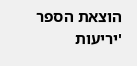הוצאת הספר 'יריעות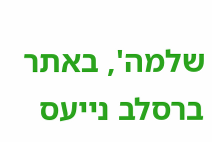שלמה', באתר ברסלב נייעס